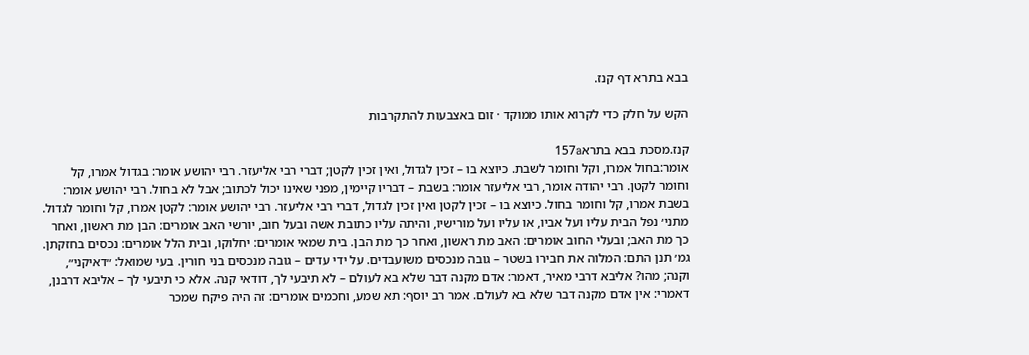בבא בתרא דף קנז.

הקש על חלק כדי לקרוא אותו ממוקד · זום באצבעות להתקרבות

קנז.מסכת בבא בתרא157a
אומר:בחול אמרו, וקל וחומר לשבת. כיוצא בו – זכין לגדול, ואין זכין לקטן; דברי רבי אליעזר. רבי יהושע אומר: בגדול אמרו, קל וחומר לקטן. רבי יהודה אומר, רבי אליעזר אומר: בשבת – דבריו קיימין, מפני שאינו יכול לכתוב; אבל לא בחול. רבי יהושע אומר: בשבת אמרו, קל וחומר בחול. כיוצא בו – זכין לקטן ואין זכין לגדול, דברי רבי אליעזר. רבי יהושע אומר: לקטן אמרו, קל וחומר לגדול. מתני׳ נפל הבית עליו ועל אביו, או עליו ועל מורישיו, והיתה עליו כתובת אשה ובעל חוב, יורשי האב אומרים: הבן מת ראשון, ואחר כך מת האב; ובעלי החוב אומרים: האב מת ראשון, ואחר כך מת הבן. בית שמאי אומרים: יחלוקו, ובית הלל אומרים: נכסים בחזקתן. גמ׳ תנן התם: המלוה את חבירו בשטר – גובה מנכסים משועבדים. על ידי עדים – גובה מנכסים בני חורין. בעי שמואל: ״דאיקני״, וקנה; מהו? אליבא דרבי מאיר, דאמר: אדם מקנה דבר שלא בא לעולם – לא תיבעי לך, דודאי קנה. אלא כי תיבעי לך – אליבא דרבנן, דאמרי: אין אדם מקנה דבר שלא בא לעולם. אמר רב יוסף: תא שמע, וחכמים אומרים: זה היה פיקח שמכר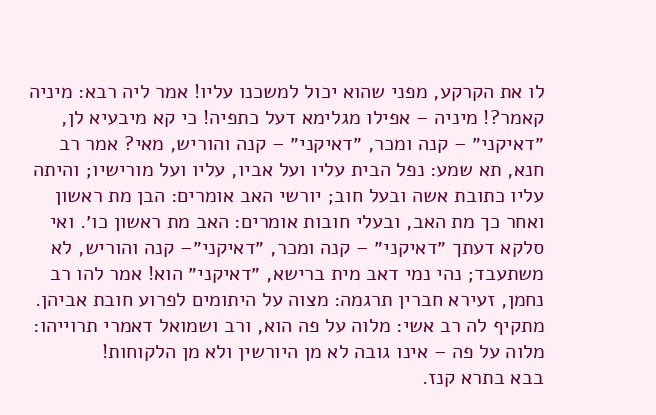לו את הקרקע, מפני שהוא יכול למשכנו עליו! אמר ליה רבא: מיניה קאמר?! מיניה – אפילו מגלימא דעל כתפיה! כי קא מיבעיא לן, ״דאיקני״ – קנה ומכר, ״דאיקני״ – קנה והוריש, מאי? אמר רב חנא, תא שמע: נפל הבית עליו ועל אביו, עליו ועל מורישיו; והיתה עליו כתובת אשה ובעל חוב; יורשי האב אומרים: הבן מת ראשון ואחר כך מת האב, ובעלי חובות אומרים: האב מת ראשון כו׳. ואי סלקא דעתך ״דאיקני״ – קנה ומכר, ״דאיקני״– קנה והוריש, לא משתעבד; נהי נמי דאב מית ברישא, ״דאיקני״ הוא! אמר להו רב נחמן, זעירא חברין תרגמה: מצוה על היתומים לפרוע חובת אביהן. מתקיף לה רב אשי: מלוה על פה הוא, ורב ושמואל דאמרי תרוייהו: מלוה על פה – אינו גובה לא מן היורשין ולא מן הלקוחות!
בבא בתרא קנז.